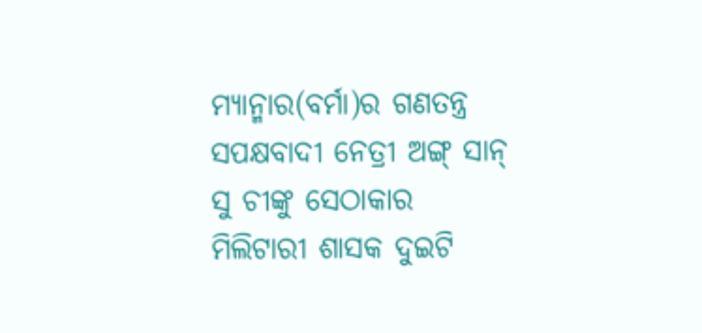ମ୍ୟାନ୍ମାର(ବର୍ମା)ର ଗଣତନ୍ତ୍ର ସପକ୍ଷବାଦୀ ନେତ୍ରୀ ଅଙ୍ଗ୍ ସାନ୍ ସୁ ଚୀଙ୍କୁ ସେଠାକାର ମିଲିଟାରୀ ଶାସକ ଦୁଇଟି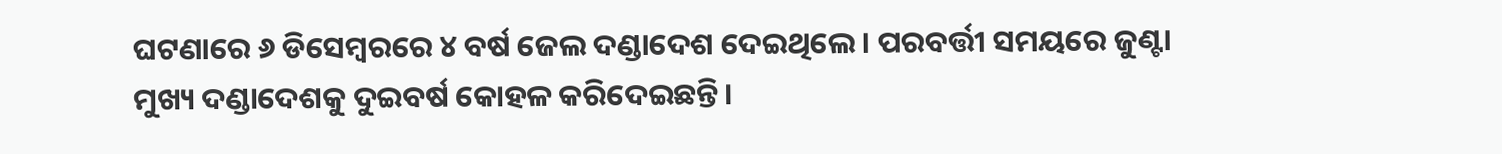ଘଟଣାରେ ୬ ଡିସେମ୍ବରରେ ୪ ବର୍ଷ ଜେଲ ଦଣ୍ଡାଦେଶ ଦେଇଥିଲେ। ପରବର୍ତ୍ତୀ ସମୟରେ ଜୁଣ୍ଟା ମୁଖ୍ୟ ଦଣ୍ଡାଦେଶକୁ ଦୁଇବର୍ଷ କୋହଳ କରିଦେଇଛନ୍ତି।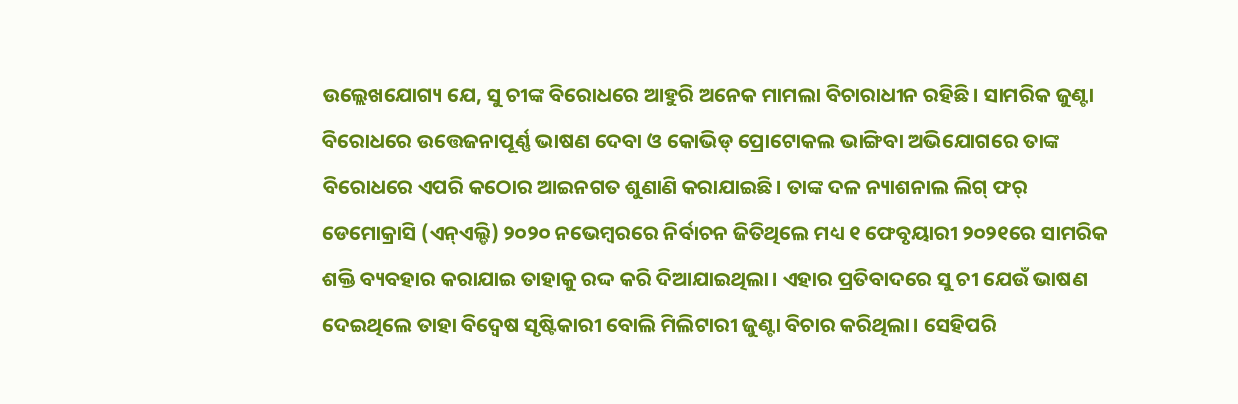ଉଲ୍ଲେଖଯୋଗ୍ୟ ଯେ, ସୁ ଚୀଙ୍କ ବିରୋଧରେ ଆହୁରି ଅନେକ ମାମଲା ବିଚାରାଧୀନ ରହିଛି। ସାମରିକ ଜୁଣ୍ଟା ବିରୋଧରେ ଉତ୍ତେଜନାପୂର୍ଣ୍ଣ ଭାଷଣ ଦେବା ଓ କୋଭିଡ୍ ପ୍ରୋଟୋକଲ ଭାଙ୍ଗିବା ଅଭିଯୋଗରେ ତାଙ୍କ ବିରୋଧରେ ଏପରି କଠୋର ଆଇନଗତ ଶୁଣାଣି କରାଯାଇଛି। ତାଙ୍କ ଦଳ ନ୍ୟାଶନାଲ ଲିଗ୍ ଫର୍ ଡେମୋକ୍ରାସି (ଏନ୍ଏଲ୍ଡି) ୨୦୨୦ ନଭେମ୍ବରରେ ନିର୍ବାଚନ ଜିତିଥିଲେ ମଧ୍ୟ ୧ ଫେବୃୟାରୀ ୨୦୨୧ରେ ସାମରିକ ଶକ୍ତି ବ୍ୟବହାର କରାଯାଇ ତାହାକୁ ରଦ୍ଦ କରି ଦିଆଯାଇଥିଲା। ଏହାର ପ୍ରତିବାଦରେ ସୁ ଚୀ ଯେଉଁ ଭାଷଣ ଦେଇଥିଲେ ତାହା ବିଦ୍ୱେଷ ସୃଷ୍ଟିକାରୀ ବୋଲି ମିଲିଟାରୀ ଜୁଣ୍ଟା ବିଚାର କରିଥିଲା। ସେହିପରି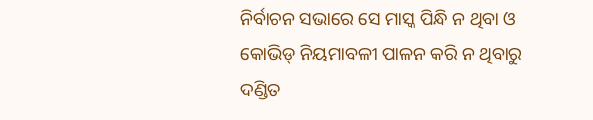ନିର୍ବାଚନ ସଭାରେ ସେ ମାସ୍କ ପିନ୍ଧି ନ ଥିବା ଓ କୋଭିଡ୍ ନିୟମାବଳୀ ପାଳନ କରି ନ ଥିବାରୁ ଦଣ୍ଡିତ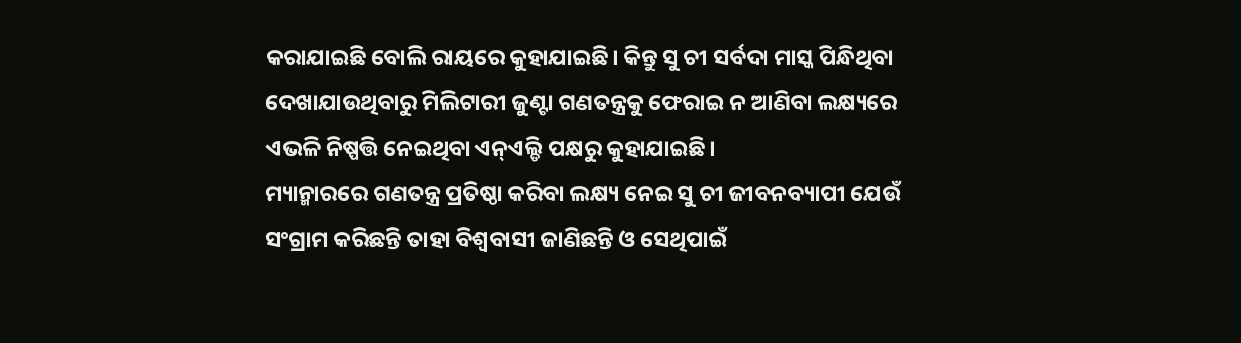କରାଯାଇଛି ବୋଲି ରାୟରେ କୁହାଯାଇଛି। କିନ୍ତୁ ସୁ ଚୀ ସର୍ବଦା ମାସ୍କ ପିନ୍ଧିଥିବା ଦେଖାଯାଉଥିବାରୁ ମିଲିଟାରୀ ଜୁଣ୍ଟା ଗଣତନ୍ତ୍ରକୁ ଫେରାଇ ନ ଆଣିବା ଲକ୍ଷ୍ୟରେ ଏଭଳି ନିଷ୍ପତ୍ତି ନେଇଥିବା ଏନ୍ଏଲ୍ଡି ପକ୍ଷରୁ କୁହାଯାଇଛି।
ମ୍ୟାନ୍ମାରରେ ଗଣତନ୍ତ୍ର ପ୍ରତିଷ୍ଠା କରିବା ଲକ୍ଷ୍ୟ ନେଇ ସୁ ଚୀ ଜୀବନବ୍ୟାପୀ ଯେଉଁ ସଂଗ୍ରାମ କରିଛନ୍ତି ତାହା ବିଶ୍ୱବାସୀ ଜାଣିଛନ୍ତି ଓ ସେଥିପାଇଁ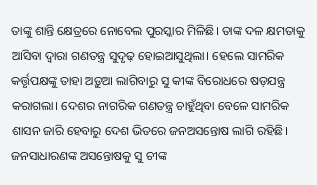ତାଙ୍କୁ ଶାନ୍ତି କ୍ଷେତ୍ରରେ ନୋବେଲ ପୁରସ୍କାର ମିଳିଛି। ତାଙ୍କ ଦଳ କ୍ଷମତାକୁ ଆସିବା ଦ୍ୱାରା ଗଣତନ୍ତ୍ର ସୁଦୃଢ଼ ହୋଇଆସୁଥିଲା। ହେଲେ ସାମରିକ କର୍ତ୍ତୃପକ୍ଷଙ୍କୁ ତାହା ଅଡ଼ୁଆ ଲାଗିବାରୁ ସୁ କୀଙ୍କ ବିରୋଧରେ ଷଡ଼ଯନ୍ତ୍ର କରାଗଲା। ଦେଶର ନାଗରିକ ଗଣତନ୍ତ୍ର ଚାହୁଁଥିବା ବେଳେ ସାମରିକ ଶାସନ ଜାରି ହେବାରୁ ଦେଶ ଭିତରେ ଜନଅସନ୍ତୋଷ ଲାଗି ରହିଛି। ଜନସାଧାରଣଙ୍କ ଅସନ୍ତୋଷକୁ ସୁ ଚୀଙ୍କ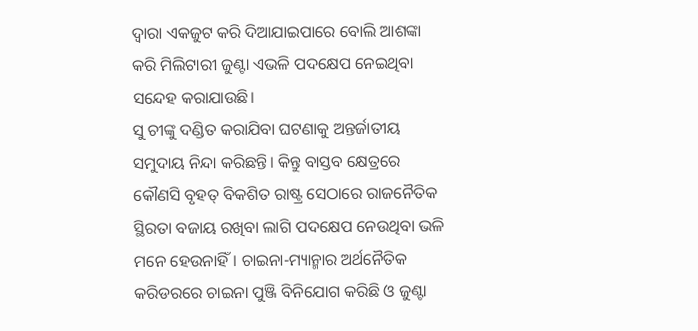ଦ୍ୱାରା ଏକଜୁଟ କରି ଦିଆଯାଇପାରେ ବୋଲି ଆଶଙ୍କା କରି ମିଲିଟାରୀ ଜୁଣ୍ଟା ଏଭଳି ପଦକ୍ଷେପ ନେଇଥିବା ସନ୍ଦେହ କରାଯାଉଛି।
ସୁ ଚୀଙ୍କୁ ଦଣ୍ଡିତ କରାଯିବା ଘଟଣାକୁ ଅନ୍ତର୍ଜାତୀୟ ସମୁଦାୟ ନିନ୍ଦା କରିଛନ୍ତି। କିନ୍ତୁ ବାସ୍ତବ କ୍ଷେତ୍ରରେ କୌଣସି ବୃହତ୍ ବିକଶିତ ରାଷ୍ଟ୍ର ସେଠାରେ ରାଜନୈତିକ ସ୍ଥିରତା ବଜାୟ ରଖିବା ଲାଗି ପଦକ୍ଷେପ ନେଉଥିବା ଭଳି ମନେ ହେଉନାହିଁ। ଚାଇନା-ମ୍ୟାନ୍ମାର ଅର୍ଥନୈତିକ କରିଡରରେ ଚାଇନା ପୁଞ୍ଜି ବିନିଯୋଗ କରିଛି ଓ ଜୁଣ୍ଟା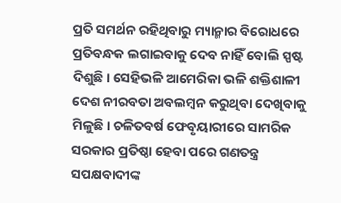ପ୍ରତି ସମର୍ଥନ ରହିଥିବାରୁ ମ୍ୟାନ୍ମାର ବିରୋଧରେ ପ୍ରତିବନ୍ଧକ ଲଗାଇବାକୁ ଦେବ ନାହିଁ ବୋଲି ସ୍ପଷ୍ଟ ଦିଶୁଛି। ସେହିଭଳି ଆମେରିକା ଭଳି ଶକ୍ତିଶାଳୀ ଦେଶ ନୀରବତା ଅବଲମ୍ବନ କରୁଥିବା ଦେଖିବାକୁ ମିଳୁଛି। ଚଳିତବର୍ଷ ଫେବୃୟାରୀରେ ସାମରିକ ସରକାର ପ୍ରତିଷ୍ଠା ହେବା ପରେ ଗଣତନ୍ତ୍ର ସପକ୍ଷବାଦୀଙ୍କ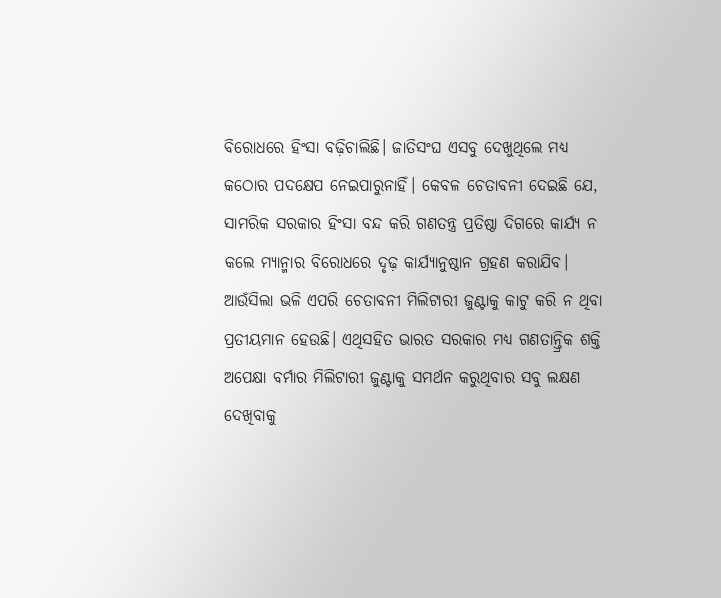ବିରୋଧରେ ହିଂସା ବଢ଼ିଚାଲିଛି। ଜାତିସଂଘ ଏସବୁ ଦେଖୁଥିଲେ ମଧ୍ୟ କଠୋର ପଦକ୍ଷେପ ନେଇପାରୁନାହିଁ। କେବଳ ଚେତାବନୀ ଦେଇଛି ଯେ, ସାମରିକ ସରକାର ହିଂସା ବନ୍ଦ କରି ଗଣତନ୍ତ୍ର ପ୍ରତିଷ୍ଠା ଦିଗରେ କାର୍ଯ୍ୟ ନ କଲେ ମ୍ୟାନ୍ମାର ବିରୋଧରେ ଦୃଢ଼ କାର୍ଯ୍ୟାନୁଷ୍ଠାନ ଗ୍ରହଣ କରାଯିବ। ଆଉଁସିଲା ଭଳି ଏପରି ଚେତାବନୀ ମିଲିଟାରୀ ଜୁଣ୍ଟାକୁ କାଟୁ କରି ନ ଥିବା ପ୍ରତୀୟମାନ ହେଉଛି। ଏଥିସହିତ ଭାରତ ସରକାର ମଧ୍ୟ ଗଣତାନ୍ତ୍ରିକ ଶକ୍ତି ଅପେକ୍ଷା ବର୍ମାର ମିଲିଟାରୀ ଜୁଣ୍ଟାକୁ ସମର୍ଥନ କରୁଥିବାର ସବୁ ଲକ୍ଷଣ ଦେଖିବାକୁ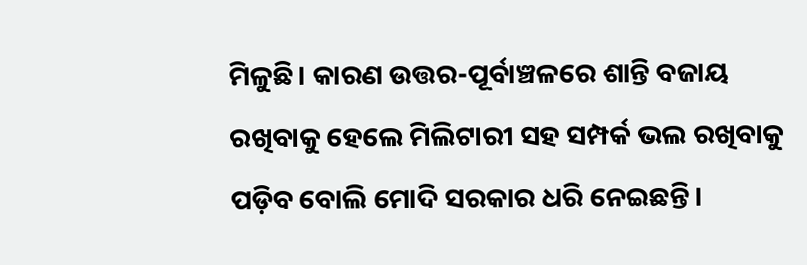ମିଳୁଛି। କାରଣ ଉତ୍ତର-ପୂର୍ବାଞ୍ଚଳରେ ଶାନ୍ତି ବଜାୟ ରଖିବାକୁ ହେଲେ ମିଲିଟାରୀ ସହ ସମ୍ପର୍କ ଭଲ ରଖିବାକୁ ପଡ଼ିବ ବୋଲି ମୋଦି ସରକାର ଧରି ନେଇଛନ୍ତି।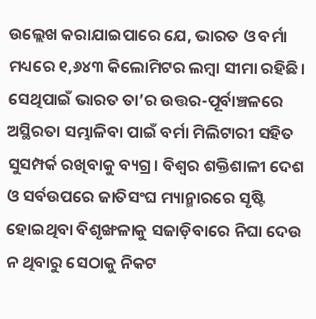ଉଲ୍ଲେଖ କରାଯାଇପାରେ ଯେ, ଭାରତ ଓ ବର୍ମା ମଧ୍ୟରେ ୧,୬୪୩ କିଲୋମିଟର ଲମ୍ବା ସୀମା ରହିଛି। ସେଥିପାଇଁ ଭାରତ ତା’ର ଉତ୍ତର-ପୂର୍ବାଞ୍ଚଳରେ ଅସ୍ଥିରତା ସମ୍ଭାଳିବା ପାଇଁ ବର୍ମା ମିଲିଟାରୀ ସହିତ ସୁସମ୍ପର୍କ ରଖିବାକୁ ବ୍ୟଗ୍ର। ବିଶ୍ୱର ଶକ୍ତିଶାଳୀ ଦେଶ ଓ ସର୍ବଉପରେ ଜାତିସଂଘ ମ୍ୟାନ୍ମାରରେ ସୃଷ୍ଟି ହୋଇଥିବା ବିଶୃଙ୍ଖଳାକୁ ସଜାଡ଼ିବାରେ ନିଘା ଦେଉ ନ ଥିବାରୁ ସେଠାକୁ ନିକଟ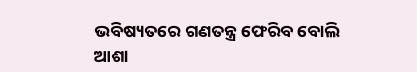ଭବିଷ୍ୟତରେ ଗଣତନ୍ତ୍ର ଫେରିବ ବୋଲି ଆଶା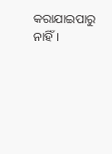କରାଯାଇପାରୁ ନାହିଁ।